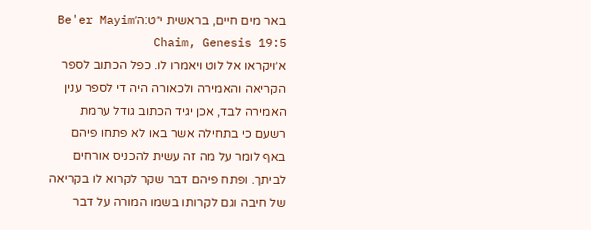באר מים חיים, בראשית י״ט:ה׳Be'er Mayim Chaim, Genesis 19:5
א׳ויקראו אל לוט ויאמרו לו. כפל הכתוב לספר הקריאה והאמירה ולכאורה היה די לספר ענין האמירה לבד, אכן יגיד הכתוב גודל ערמת רשעם כי בתחילה אשר באו לא פתחו פיהם באף לומר על מה זה עשית להכניס אורחים לביתך. ופתח פיהם דבר שקר לקרוא לו בקריאה של חיבה וגם לקרותו בשמו המורה על דבר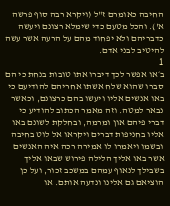החיבה כאומרם ז"ל (ויקרא רבה סוף פרשה א'). והכל מטעם כדי שימלא רצונם ויעשה כדבריהם ולא יפחוד מהם על הרעה אשר עשה להיטיב לבני אדם.
1
ב׳או אפשר לכך דיברו אתו טובות בנחת כי הם סברו שהוא שלח אשתו אחריהם להודיעם כי באו אנשים אליו ויעשו בהם כרצונם, וכאשר נבאר למטה. וזה מאמר הכתוב להודיע כי דברי פיהם און ומרמה, ובחלקת לשונם באו אליו בחניפות דברים ויקראו אל לוט בחיבה ובשמו ויאמרו לו אמירה רכה איה האנשים אשר באו אליך הלילה פירוש שבאו אליך בשבילך לנאוף עמהם במשכב זכור, ועל כן הוציאם גם אלינו ונדעה אותם. או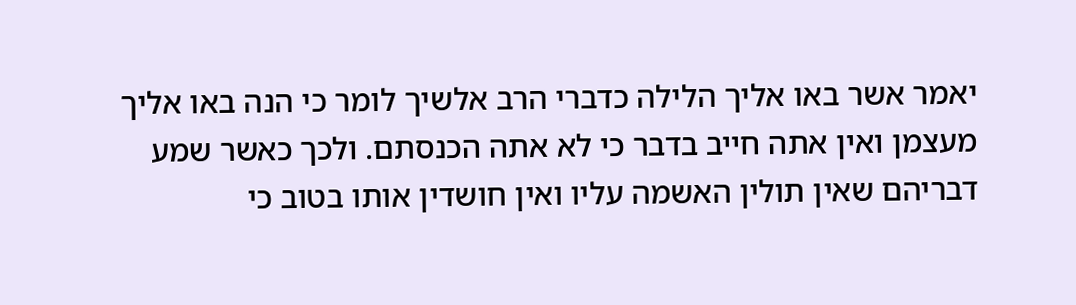יאמר אשר באו אליך הלילה כדברי הרב אלשיך לומר כי הנה באו אליך מעצמן ואין אתה חייב בדבר כי לא אתה הכנסתם. ולכך כאשר שמע דבריהם שאין תולין האשמה עליו ואין חושדין אותו בטוב כי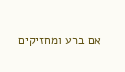אם ברע ומחזיקים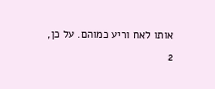אותו לאח וריע כמוהם. על כן,
2